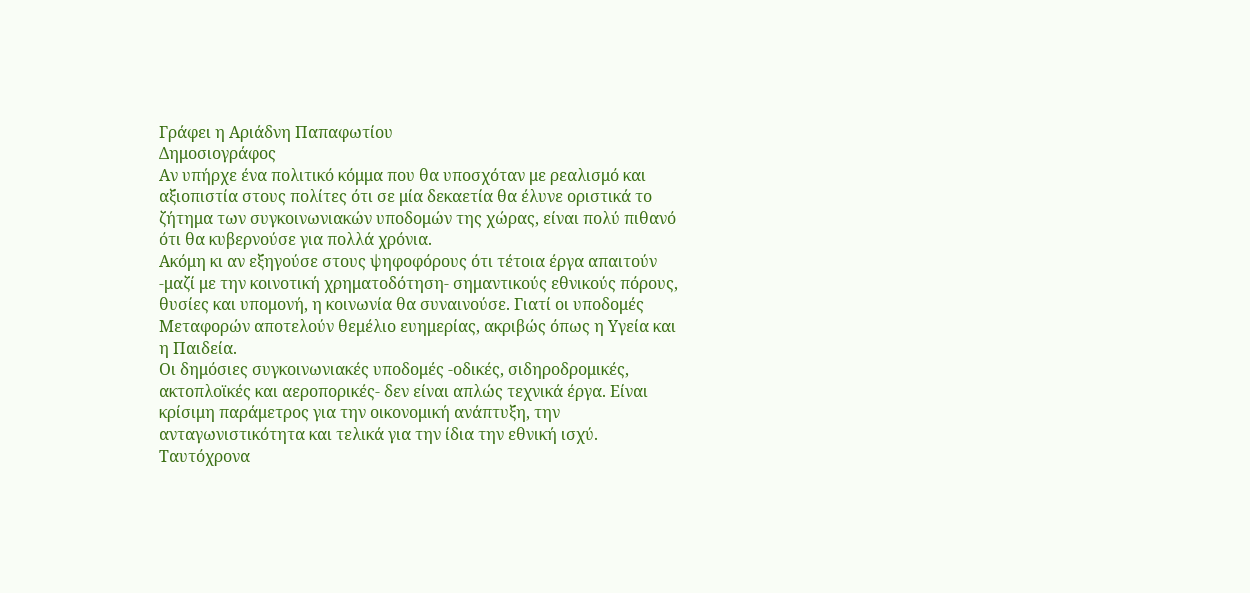Γράφει η Αριάδνη Παπαφωτίου
Δημοσιογράφος
Αν υπήρχε ένα πολιτικό κόμμα που θα υποσχόταν με ρεαλισμό και αξιοπιστία στους πολίτες ότι σε μία δεκαετία θα έλυνε οριστικά το ζήτημα των συγκοινωνιακών υποδομών της χώρας, είναι πολύ πιθανό ότι θα κυβερνούσε για πολλά χρόνια.
Ακόμη κι αν εξηγούσε στους ψηφοφόρους ότι τέτοια έργα απαιτούν -μαζί με την κοινοτική χρηματοδότηση- σημαντικούς εθνικούς πόρους, θυσίες και υπομονή, η κοινωνία θα συναινούσε. Γιατί οι υποδομές Μεταφορών αποτελούν θεμέλιο ευημερίας, ακριβώς όπως η Υγεία και η Παιδεία.
Οι δημόσιες συγκοινωνιακές υποδομές -οδικές, σιδηροδρομικές, ακτοπλοϊκές και αεροπορικές- δεν είναι απλώς τεχνικά έργα. Είναι κρίσιμη παράμετρος για την οικονομική ανάπτυξη, την ανταγωνιστικότητα και τελικά για την ίδια την εθνική ισχύ. Ταυτόχρονα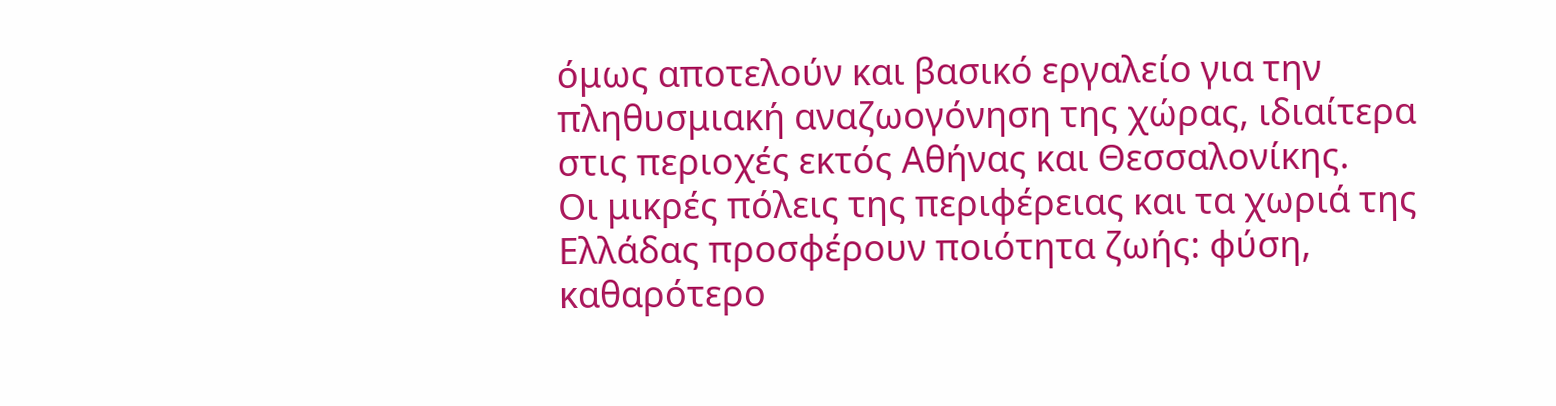όμως αποτελούν και βασικό εργαλείο για την πληθυσμιακή αναζωογόνηση της χώρας, ιδιαίτερα στις περιοχές εκτός Αθήνας και Θεσσαλονίκης.
Οι μικρές πόλεις της περιφέρειας και τα χωριά της Ελλάδας προσφέρουν ποιότητα ζωής: φύση, καθαρότερο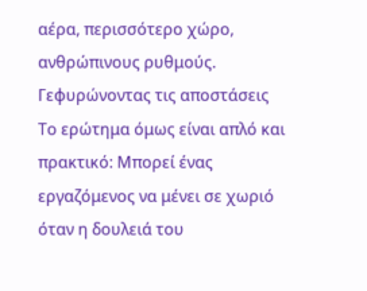αέρα, περισσότερο χώρο, ανθρώπινους ρυθμούς.
Γεφυρώνοντας τις αποστάσεις
Το ερώτημα όμως είναι απλό και πρακτικό: Μπορεί ένας εργαζόμενος να μένει σε χωριό όταν η δουλειά του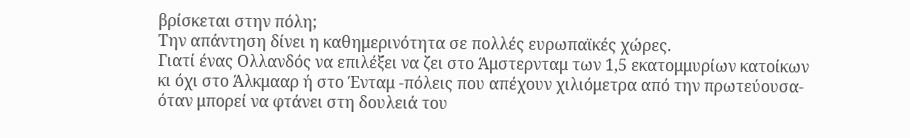βρίσκεται στην πόλη;
Την απάντηση δίνει η καθημερινότητα σε πολλές ευρωπαϊκές χώρες.
Γιατί ένας Ολλανδός να επιλέξει να ζει στο Άμστερνταμ των 1,5 εκατομμυρίων κατοίκων κι όχι στο Άλκμααρ ή στο Ένταμ -πόλεις που απέχουν χιλιόμετρα από την πρωτεύουσα- όταν μπορεί να φτάνει στη δουλειά του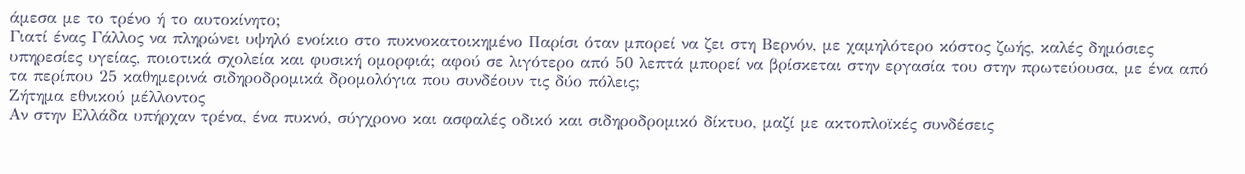άμεσα με το τρένο ή το αυτοκίνητο;
Γιατί ένας Γάλλος να πληρώνει υψηλό ενοίκιο στο πυκνοκατοικημένο Παρίσι όταν μπορεί να ζει στη Βερνόν, με χαμηλότερο κόστος ζωής, καλές δημόσιες υπηρεσίες υγείας, ποιοτικά σχολεία και φυσική ομορφιά; αφού σε λιγότερο από 50 λεπτά μπορεί να βρίσκεται στην εργασία του στην πρωτεύουσα, με ένα από τα περίπου 25 καθημερινά σιδηροδρομικά δρομολόγια που συνδέουν τις δύο πόλεις;
Ζήτημα εθνικού μέλλοντος
Αν στην Ελλάδα υπήρχαν τρένα, ένα πυκνό, σύγχρονο και ασφαλές οδικό και σιδηροδρομικό δίκτυο, μαζί με ακτοπλοϊκές συνδέσεις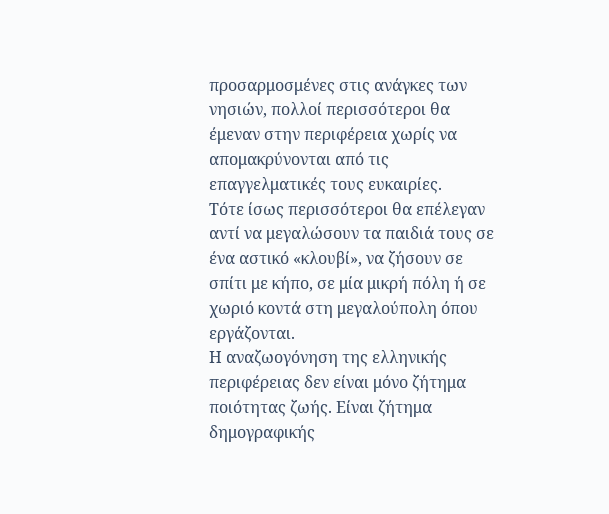προσαρμοσμένες στις ανάγκες των νησιών, πολλοί περισσότεροι θα έμεναν στην περιφέρεια χωρίς να απομακρύνονται από τις επαγγελματικές τους ευκαιρίες.
Τότε ίσως περισσότεροι θα επέλεγαν αντί να μεγαλώσουν τα παιδιά τους σε ένα αστικό «κλουβί», να ζήσουν σε σπίτι με κήπο, σε μία μικρή πόλη ή σε χωριό κοντά στη μεγαλούπολη όπου εργάζονται.
Η αναζωογόνηση της ελληνικής περιφέρειας δεν είναι μόνο ζήτημα ποιότητας ζωής. Είναι ζήτημα δημογραφικής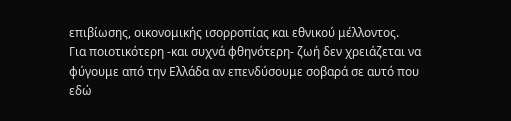επιβίωσης, οικονομικής ισορροπίας και εθνικού μέλλοντος.
Για ποιοτικότερη -και συχνά φθηνότερη- ζωή δεν χρειάζεται να φύγουμε από την Ελλάδα αν επενδύσουμε σοβαρά σε αυτό που εδώ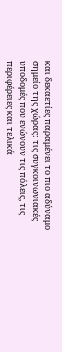και δεκαετίες παραμένει το πιο αδύναμο σημείο της χώρας: τις συγκοινωνιακές υποδομές που ενώνουν τις πόλεις, τις περιφέρειες και τελικά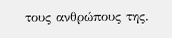τους ανθρώπους της.